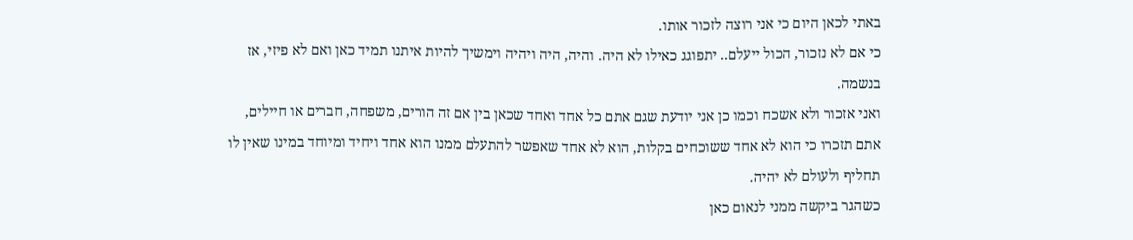באתי לכאן היום כי אני רוצה לזכור אותו.
כי אם לא נזכור, הכול ייעלם.. יתפוגג כאילו לא היה. והיה, היה ויהיה וימשיך להיות איתנו תמיד כאן ואם לא פיזי, אז בנשמה.
ואני אזכור ולא אשכח וכמו כן אני יודעת שגם אתם כל אחד ואחד שכאן בין אם זה הורים, משפחה, חברים או חיילים, אתם תזכרו כי הוא לא אחד ששוכחים בקלות, הוא לא אחד שאפשר להתעלם ממנו הוא אחד ויחיד ומיוחד במינו שאין לו תחליף ולעולם לא יהיה.
כשהגר ביקשה ממני לנאום כאן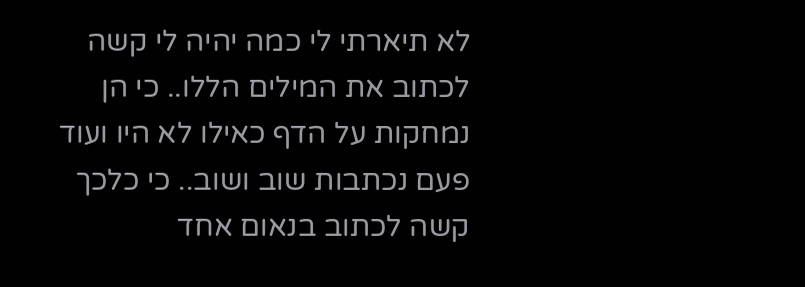לא תיארתי לי כמה יהיה לי קשה לכתוב את המילים הללו.. כי הן נמחקות על הדף כאילו לא היו ועוד פעם נכתבות שוב ושוב.. כי כלכך קשה לכתוב בנאום אחד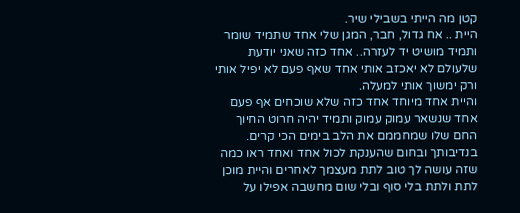קטן מה הייתי בשבילי שיר.
היית .. אח גדול, חבר, המגן שלי אחד שתמיד שומר ותמיד מושיט יד לעזרה.. אחד כזה שאני יודעת שלעולם לא יאכזב אותי אחד שאף פעם לא יפיל אותי ורק ימשוך אותי למעלה.
והיית אחד מיוחד אחד כזה שלא שוכחים אף פעם אחד שנשאר עמוק עמוק ותמיד יהיה חרוט החיוך החם שלו שמחממם את הלב בימים הכי קרים.
בנדיבותך ובחום שהענקת לכול אחד ואחד ראו כמה שזה עושה לך טוב לתת מעצמך לאחרים והיית מוכן לתת ולתת בלי סוף ובלי שום מחשבה אפילו על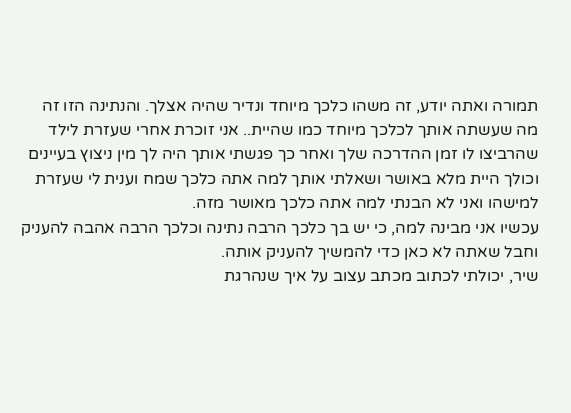תמורה ואתה יודע, זה משהו כלכך מיוחד ונדיר שהיה אצלך. והנתינה הזו זה מה שעשתה אותך לכלכך מיוחד כמו שהיית.. אני זוכרת אחרי שעזרת לילד שהרביצו לו זמן ההדרכה שלך ואחר כך פגשתי אותך היה לך מין ניצוץ בעיינים וכולך היית מלא באושר ושאלתי אותך למה אתה כלכך שמח וענית לי שעזרת למישהו ואני לא הבנתי למה אתה כלכך מאושר מזה.
עכשיו אני מבינה למה, כי יש בך כלכך הרבה נתינה וכלכך הרבה אהבה להעניק וחבל שאתה לא כאן כדי להמשיך להעניק אותה.
שיר, יכולתי לכתוב מכתב עצוב על איך שנהרגת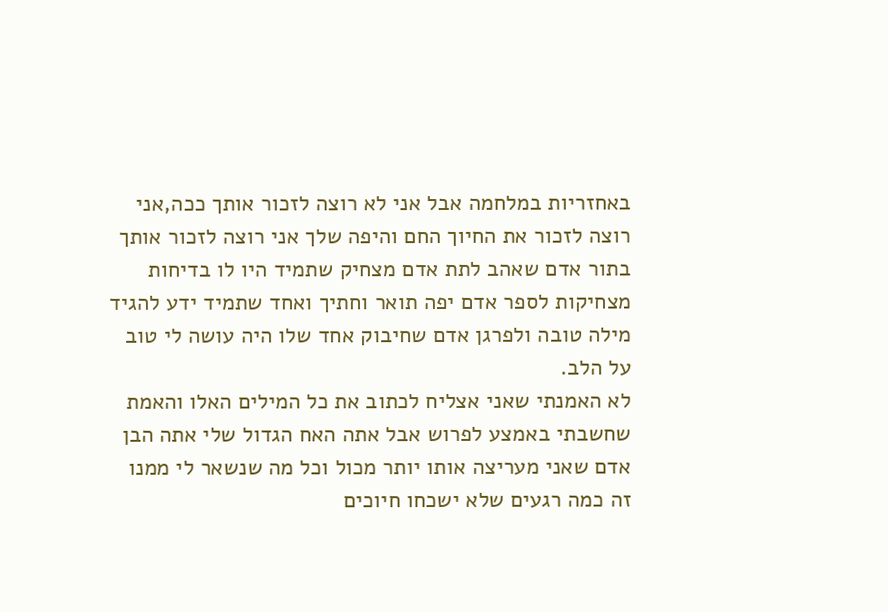באחזריות במלחמה אבל אני לא רוצה לזכור אותך ככה,אני רוצה לזכור את החיוך החם והיפה שלך אני רוצה לזכור אותך בתור אדם שאהב לתת אדם מצחיק שתמיד היו לו בדיחות מצחיקות לספר אדם יפה תואר וחתיך ואחד שתמיד ידע להגיד מילה טובה ולפרגן אדם שחיבוק אחד שלו היה עושה לי טוב על הלב.
לא האמנתי שאני אצליח לכתוב את כל המילים האלו והאמת שחשבתי באמצע לפרוש אבל אתה האח הגדול שלי אתה הבן אדם שאני מעריצה אותו יותר מכול וכל מה שנשאר לי ממנו זה כמה רגעים שלא ישכחו חיוכים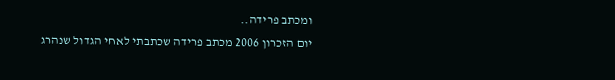ומכתב פרידה..
יום הזכרון 2006 מכתב פרידה שכתבתי לאחי הגדול שנהרג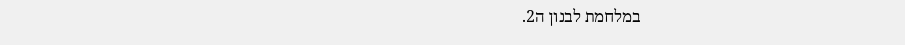במלחמת לבנון ה2.